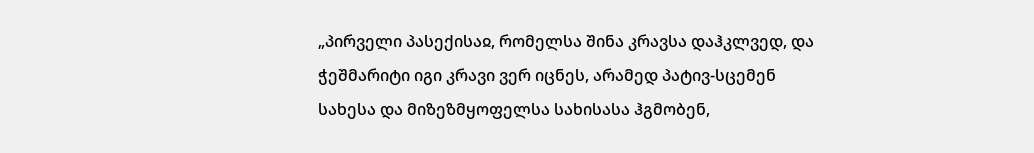„პირველი პასექისაჲ, რომელსა შინა კრავსა დაჰკლვედ, და ჭეშმარიტი იგი კრავი ვერ იცნეს, არამედ პატივ-სცემენ სახესა და მიზეზმყოფელსა სახისასა ჰგმობენ,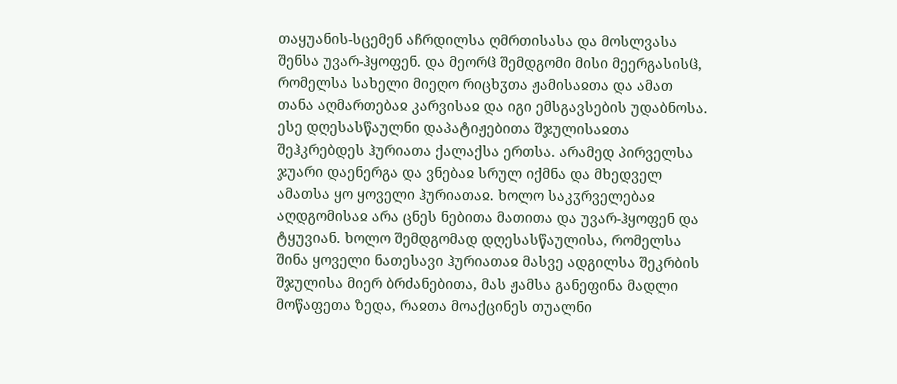თაყუანის-სცემენ აჩრდილსა ღმრთისასა და მოსლვასა შენსა უვარ-ჰყოფენ. და მეორჱ შემდგომი მისი მეერგასისჱ, რომელსა სახელი მიეღო რიცხჳთა ჟამისაჲთა და ამათ თანა აღმართებაჲ კარვისაჲ და იგი ემსგავსების უდაბნოსა. ესე დღესასწაულნი დაპატიჟებითა შჯულისაჲთა შეჰკრებდეს ჰურიათა ქალაქსა ერთსა. არამედ პირველსა ჯუარი დაენერგა და ვნებაჲ სრულ იქმნა და მხედველ ამათსა ყო ყოველი ჰურიათაჲ. ხოლო საკჳრველებაჲ აღდგომისაჲ არა ცნეს ნებითა მათითა და უვარ-ჰყოფენ და ტყუვიან. ხოლო შემდგომად დღესასწაულისა, რომელსა შინა ყოველი ნათესავი ჰურიათაჲ მასვე ადგილსა შეკრბის შჯულისა მიერ ბრძანებითა, მას ჟამსა განეფინა მადლი მოწაფეთა ზედა, რაჲთა მოაქცინეს თუალნი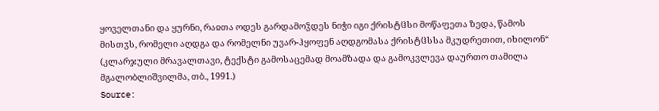ყოველთანი და ყურნი, რაჲთა ოდეს გარდამოჴდეს ნიჭი იგი ქრისტჱსი მოწაფეთა ზედა, წამოს მისთჳს, რომელი აღდგა და რომელნი უვარ-ჰყოფენ აღდგომასა ქრისტჱსსა მკუდრეთით, იხილონ“ (კლარჯული მრავალთავი, ტექსტი გამოსაცემად მოამზადა და გამოკვლევა დაურთო თამილა მგალობლიშვილმა, თბ., 1991.)
Source: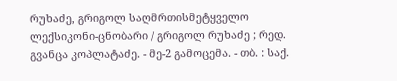რუხაძე, გრიგოლ საღმრთისმეტყველო ლექსიკონი-ცნობარი / გრიგოლ რუხაძე ; რედ. გვანცა კოპლატაძე. - მე-2 გამოცემა. - თბ. : საქ.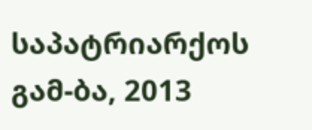საპატრიარქოს გამ-ბა, 2013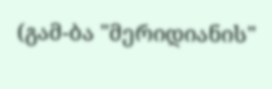(გამ-ბა "მერიდიანის"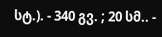სტ.). - 340 გვ. ; 20 სმ.. -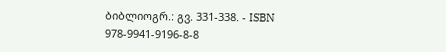ბიბლიოგრ.: გვ. 331-338. - ISBN 978-9941-9196-8-8